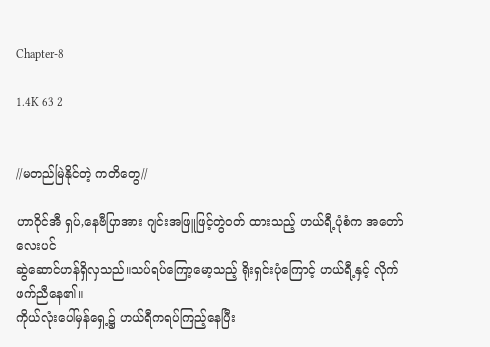Chapter-8

1.4K 63 2


//မတည်မြဲနိုင်တဲ့ ကတိတွေ//

ဟာဝိုင်အီ ရှပ်,နေဗီပြာအား ဂျင်းအဖြူဖြင့်တွဲဝတ် ထားသည့် ဟယ်ရီ့ပုံစံက အတော်လေးပင်
ဆွဲဆောင်ဟန်ရှိလှသည်။သပ်ရပ်ကြော့မော့သည့် ရိုးရှင်းပုံကြောင့် ဟယ်ရီ့နှင့် လိုက်ဖက်ညီနေ၏။
ကိုယ်လုံးပေါ်မှန်ရှေ့၌ ဟယ်ရီကရပ်ကြည့်နေပြီး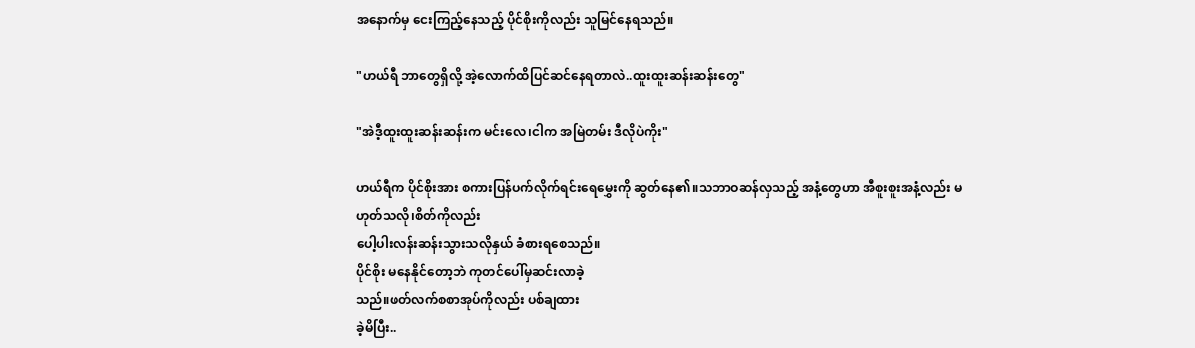အနောက်မှ ငေးကြည့်နေသည့် ပိုင်စိုးကိုလည်း သူမြင်နေရသည်။

"ဟယ်ရီ ဘာတွေရှိလို့ အဲ့လောက်ထိပြင်ဆင်နေရတာလဲ..ထူးထူးဆန်းဆန်းတွေ"

"အဲဒီ့ထူးထူးဆန်းဆန်းက မင်းလေ၊ငါက အမြဲတမ်း ဒီလိုပဲကိုး"

ဟယ်ရီက ပိုင်စိုးအား စကားပြန်ပက်လိုက်ရင်းရေမွှေးကို ဆွတ်နေ၏။သဘာဝဆန်လှသည့် အနံ့တွေဟာ အီစူးစူးအနံ့လည်း မဟုတ်သလို၊စိတ်ကိုလည်း
ပေါ့ပါးလန်းဆန်းသွားသလိုနှယ် ခံစားရစေသည်။
ပိုင်စိုး မနေနိုင်တော့ဘဲ ကုတင်ပေါ်မှဆင်းလာခဲ့
သည်။ဖတ်လက်စစာအုပ်ကိုလည်း ပစ်ချထား
ခဲ့မိပြီး..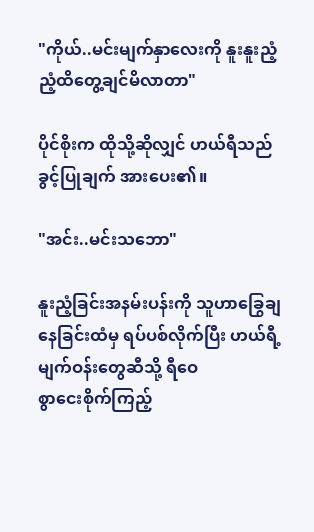"ကိုယ်..မင်းမျက်နှာလေးကို နူးနူးညံ့ညံ့ထိတွေ့ချင်မိလာတာ"

ပိုင်စိုးက ထိုသို့ဆိုလျှင် ဟယ်ရီသည် ခွင့်ပြုချက် အားပေး၏။

"အင်း..မင်းသဘော"

နူးညံ့ခြင်းအနမ်းပန်းကို သူဟာခြွေချနေခြင်းထံမှ ရပ်ပစ်လိုက်ပြီး ဟယ်ရီ့မျက်ဝန်းတွေဆီသို့ ရီဝေ
စွာငေးစိုက်ကြည့်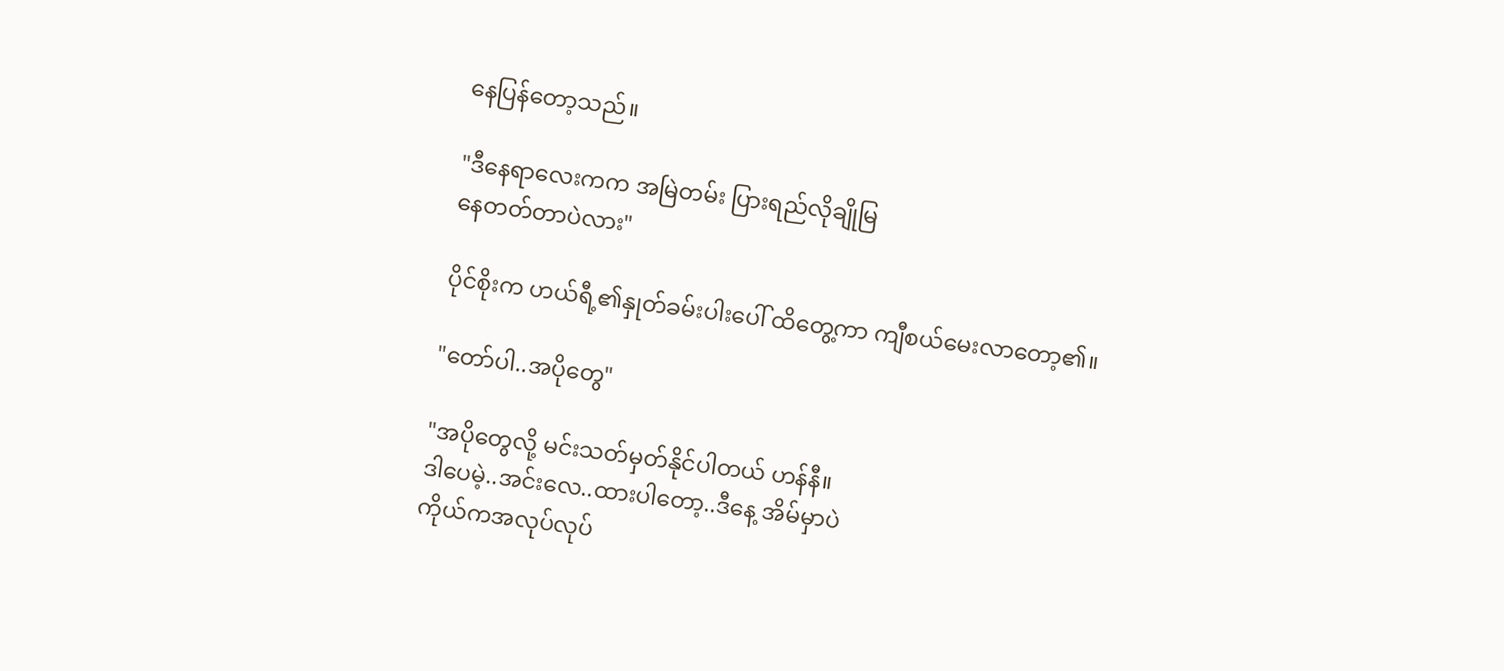နေပြန်တော့သည်။

"ဒီနေရာလေးကက အမြဲတမ်း ပြားရည်လိုချိုမြ
နေတတ်တာပဲလား"

ပိုင်စိုးက ဟယ်ရီ့၏နှုတ်ခမ်းပါးပေါ် ထိတွေ့ကာ ကျီစယ်မေးလာတော့၏။

"တော်ပါ..အပိုတွေ"

"အပိုတွေလို့ မင်းသတ်မှတ်နိုင်ပါတယ် ဟန်နီ။
ဒါပေမဲ့..အင်းလေ..ထားပါတော့..ဒီနေ့ အိမ်မှာပဲ
ကိုယ်ကအလုပ်လုပ်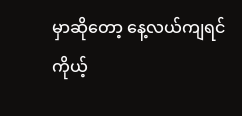မှာဆိုတော့ နေ့လယ်ကျရင်
ကိုယ့်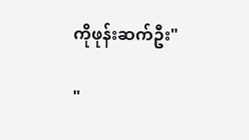ကိုဖုန်းဆက်ဦး"

"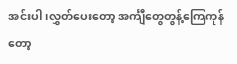အင်းပါ၊လွှတ်ပေးတော့ အင်္ကျီတွေတွန့်ကြေကုန် တော့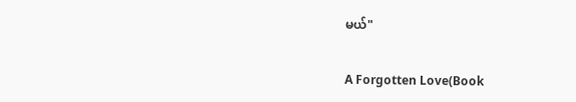မယ်"

A Forgotten Love(Book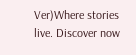Ver)Where stories live. Discover now